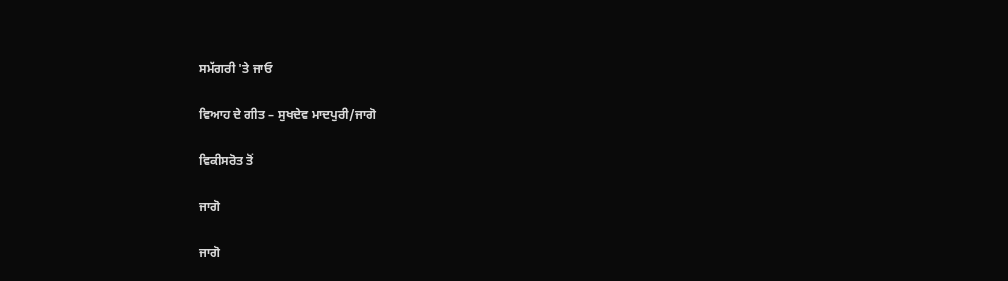ਸਮੱਗਰੀ 'ਤੇ ਜਾਓ

ਵਿਆਹ ਦੇ ਗੀਤ – ਸੁਖਦੇਵ ਮਾਦਪੁਰੀ/ਜਾਗੋ

ਵਿਕੀਸਰੋਤ ਤੋਂ

ਜਾਗੋ

ਜਾਗੋ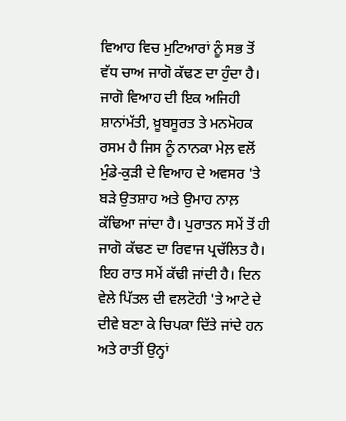ਵਿਆਹ ਵਿਚ ਮੁਟਿਆਰਾਂ ਨੂੰ ਸਭ ਤੋਂ ਵੱਧ ਚਾਅ ਜਾਗੋ ਕੱਢਣ ਦਾ ਹੁੰਦਾ ਹੈ। ਜਾਗੋ ਵਿਆਹ ਦੀ ਇਕ ਅਜਿਹੀ ਸ਼ਾਨਾਂਮੱਤੀ, ਖ਼ੂਬਸੂਰਤ ਤੇ ਮਨਮੋਹਕ ਰਸਮ ਹੈ ਜਿਸ ਨੂੰ ਨਾਨਕਾ ਮੇਲ਼ ਵਲੋਂ ਮੁੰਡੇ-ਕੁੜੀ ਦੇ ਵਿਆਹ ਦੇ ਅਵਸਰ 'ਤੇ ਬੜੇ ਉਤਸ਼ਾਹ ਅਤੇ ਉਮਾਹ ਨਾਲ਼ ਕੱਢਿਆ ਜਾਂਦਾ ਹੈ। ਪੁਰਾਤਨ ਸਮੇਂ ਤੋਂ ਹੀ ਜਾਗੋ ਕੱਢਣ ਦਾ ਰਿਵਾਜ ਪ੍ਰਚੱਲਿਤ ਹੈ। ਇਹ ਰਾਤ ਸਮੇਂ ਕੱਢੀ ਜਾਂਦੀ ਹੈ। ਦਿਨ ਵੇਲੇ ਪਿੱਤਲ ਦੀ ਵਲਟੋਹੀ 'ਤੇ ਆਟੇ ਦੇ ਦੀਵੇ ਬਣਾ ਕੇ ਚਿਪਕਾ ਦਿੱਤੇ ਜਾਂਦੇ ਹਨ ਅਤੇ ਰਾਤੀਂ ਉਨ੍ਹਾਂ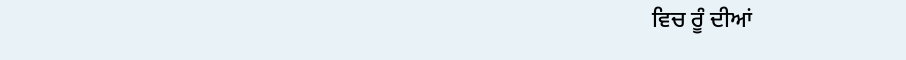ਵਿਚ ਰੂੰ ਦੀਆਂ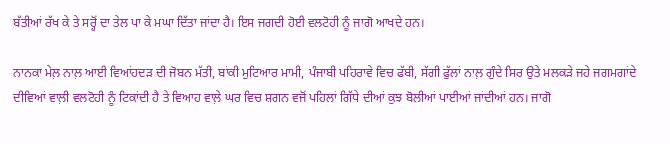ਬੱਤੀਆਂ ਰੱਖ ਕੇ ਤੇ ਸਰ੍ਹੋਂ ਦਾ ਤੇਲ ਪਾ ਕੇ ਮਘਾ ਦਿੱਤਾ ਜਾਂਦਾ ਹੈ। ਇਸ ਜਗਦੀ ਹੋਈ ਵਲਟੋਹੀ ਨੂੰ ਜਾਗੋ ਆਖਦੇ ਹਨ।

ਨਾਨਕਾ ਮੇਲ਼ ਨਾਲ਼ ਆਈ ਵਿਆਂਹਦੜ ਦੀ ਜੋਬਨ ਮੱਤੀ, ਬਾਂਕੀ ਮੁਟਿਆਰ ਮਾਮੀ, ਪੰਜਾਬੀ ਪਹਿਰਾਵੇ ਵਿਚ ਫੱਬੀ, ਸੱਗੀ ਫੁੱਲਾਂ ਨਾਲ਼ ਗੁੰਦੇ ਸਿਰ ਉਤੇ ਮਲਕੜੇ ਜਹੇ ਜਗਮਗਾਂਦੇ ਦੀਵਿਆਂ ਵਾਲ਼ੀ ਵਲਟੋਹੀ ਨੂੰ ਟਿਕਾਂਦੀ ਹੈ ਤੇ ਵਿਆਹ ਵਾਲ਼ੇ ਘਰ ਵਿਚ ਸ਼ਗਨ ਵਜੋਂ ਪਹਿਲਾਂ ਗਿੱਧੇ ਦੀਆਂ ਕੁਝ ਬੋਲੀਆਂ ਪਾਈਆਂ ਜਾਂਦੀਆਂ ਹਨ। ਜਾਗੋ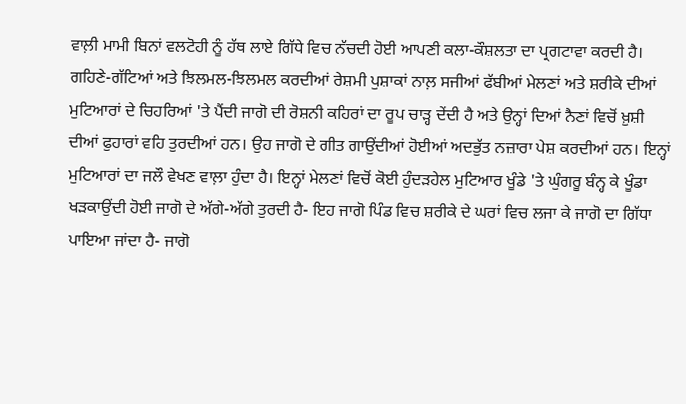ਵਾਲ਼ੀ ਮਾਮੀ ਬਿਨਾਂ ਵਲਟੋਹੀ ਨੂੰ ਹੱਥ ਲਾਏ ਗਿੱਧੇ ਵਿਚ ਨੱਚਦੀ ਹੋਈ ਆਪਣੀ ਕਲਾ-ਕੌਸ਼ਲਤਾ ਦਾ ਪ੍ਰਗਟਾਵਾ ਕਰਦੀ ਹੈ। ਗਹਿਣੇ-ਗੱਟਿਆਂ ਅਤੇ ਝਿਲਮਲ-ਝਿਲਮਲ ਕਰਦੀਆਂ ਰੇਸ਼ਮੀ ਪੁਸ਼ਾਕਾਂ ਨਾਲ਼ ਸਜੀਆਂ ਫੱਬੀਆਂ ਮੇਲਣਾਂ ਅਤੇ ਸ਼ਰੀਕੇ ਦੀਆਂ ਮੁਟਿਆਰਾਂ ਦੇ ਚਿਹਰਿਆਂ 'ਤੇ ਪੈਂਦੀ ਜਾਗੋ ਦੀ ਰੋਸ਼ਨੀ ਕਹਿਰਾਂ ਦਾ ਰੂਪ ਚਾੜ੍ਹ ਦੇਂਦੀ ਹੈ ਅਤੇ ਉਨ੍ਹਾਂ ਦਿਆਂ ਨੈਣਾਂ ਵਿਚੋਂ ਖ਼ੁਸ਼ੀ ਦੀਆਂ ਫੁਹਾਰਾਂ ਵਹਿ ਤੁਰਦੀਆਂ ਹਨ। ਉਹ ਜਾਗੋ ਦੇ ਗੀਤ ਗਾਉਂਦੀਆਂ ਹੋਈਆਂ ਅਦਭੁੱਤ ਨਜ਼ਾਰਾ ਪੇਸ਼ ਕਰਦੀਆਂ ਹਨ। ਇਨ੍ਹਾਂ ਮੁਟਿਆਰਾਂ ਦਾ ਜਲੌ ਵੇਖਣ ਵਾਲ਼ਾ ਹੁੰਦਾ ਹੈ। ਇਨ੍ਹਾਂ ਮੇਲਣਾਂ ਵਿਚੋਂ ਕੋਈ ਹੁੰਦੜਹੇਲ ਮੁਟਿਆਰ ਖੂੰਡੇ 'ਤੇ ਘੁੰਗਰੂ ਬੰਨ੍ਹ ਕੇ ਖੂੰਡਾ ਖੜਕਾਉਂਦੀ ਹੋਈ ਜਾਗੋ ਦੇ ਅੱਗੇ-ਅੱਗੇ ਤੁਰਦੀ ਹੈ- ਇਹ ਜਾਗੋ ਪਿੰਡ ਵਿਚ ਸ਼ਰੀਕੇ ਦੇ ਘਰਾਂ ਵਿਚ ਲਜਾ ਕੇ ਜਾਗੋ ਦਾ ਗਿੱਧਾ ਪਾਇਆ ਜਾਂਦਾ ਹੈ- ਜਾਗੋ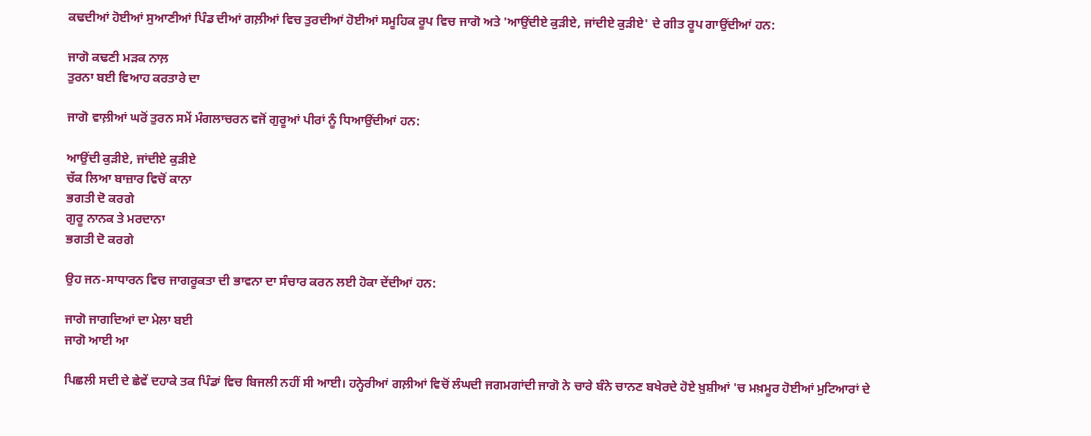ਕਢਦੀਆਂ ਹੋਈਆਂ ਸੁਆਣੀਆਂ ਪਿੰਡ ਦੀਆਂ ਗਲ਼ੀਆਂ ਵਿਚ ਤੁਰਦੀਆਂ ਹੋਈਆਂ ਸਮੂਹਿਕ ਰੂਪ ਵਿਚ ਜਾਗੋ ਅਤੇ 'ਆਉਂਦੀਏ ਕੁੜੀਏ, ਜਾਂਦੀਏ ਕੁੜੀਏ' ਦੇ ਗੀਤ ਰੂਪ ਗਾਉਂਦੀਆਂ ਹਨ:

ਜਾਗੋ ਕਢਣੀ ਮੜਕ ਨਾਲ਼
ਤੁਰਨਾ ਬਈ ਵਿਆਹ ਕਰਤਾਰੇ ਦਾ

ਜਾਗੋ ਵਾਲ਼ੀਆਂ ਘਰੋਂ ਤੁਰਨ ਸਮੇਂ ਮੰਗਲਾਚਰਨ ਵਜੋਂ ਗੁਰੂਆਂ ਪੀਰਾਂ ਨੂੰ ਧਿਆਉਂਦੀਆਂ ਹਨ:

ਆਉਂਦੀ ਕੁੜੀਏ, ਜਾਂਦੀਏ ਕੁੜੀਏ
ਚੱਕ ਲਿਆ ਬਾਜ਼ਾਰ ਵਿਚੋਂ ਕਾਨਾ
ਭਗਤੀ ਦੋ ਕਰਗੇ
ਗੁਰੂ ਨਾਨਕ ਤੇ ਮਰਦਾਨਾ
ਭਗਤੀ ਦੋ ਕਰਗੇ

ਉਹ ਜਨ-ਸਾਧਾਰਨ ਵਿਚ ਜਾਗਰੂਕਤਾ ਦੀ ਭਾਵਨਾ ਦਾ ਸੰਚਾਰ ਕਰਨ ਲਈ ਹੋਕਾ ਦੇਂਦੀਆਂ ਹਨ:

ਜਾਗੋ ਜਾਗਦਿਆਂ ਦਾ ਮੇਲਾ ਬਈ
ਜਾਗੋ ਆਈ ਆ

ਪਿਛਲੀ ਸਦੀ ਦੇ ਛੇਵੇਂ ਦਹਾਕੇ ਤਕ ਪਿੰਡਾਂ ਵਿਚ ਬਿਜਲੀ ਨਹੀਂ ਸੀ ਆਈ। ਹਨ੍ਹੇਰੀਆਂ ਗਲ਼ੀਆਂ ਵਿਚੋਂ ਲੰਘਦੀ ਜਗਮਗਾਂਦੀ ਜਾਗੋ ਨੇ ਚਾਰੇ ਬੰਨੇ ਚਾਨਣ ਬਖੇਰਦੇ ਹੋਏ ਖ਼ੁਸ਼ੀਆਂ 'ਚ ਮਖ਼ਮੂਰ ਹੋਈਆਂ ਮੁਟਿਆਰਾਂ ਦੇ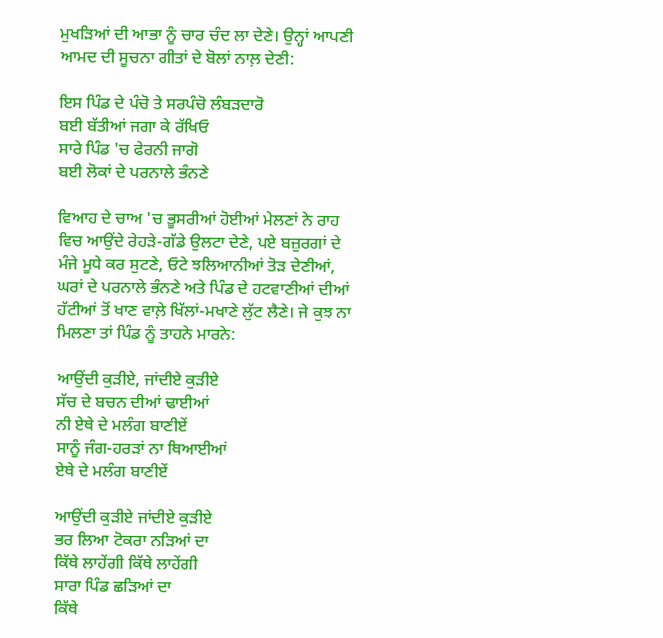ਮੁਖੜਿਆਂ ਦੀ ਆਭਾ ਨੂੰ ਚਾਰ ਚੰਦ ਲਾ ਦੇਣੇ। ਉਨ੍ਹਾਂ ਆਪਣੀ ਆਮਦ ਦੀ ਸੂਚਨਾ ਗੀਤਾਂ ਦੇ ਬੋਲਾਂ ਨਾਲ਼ ਦੇਣੀ:

ਇਸ ਪਿੰਡ ਦੇ ਪੰਚੋ ਤੇ ਸਰਪੰਚੋ ਲੰਬੜਦਾਰੋ
ਬਈ ਬੱਤੀਆਂ ਜਗਾ ਕੇ ਰੱਖਿਓ
ਸਾਰੇ ਪਿੰਡ 'ਚ ਫੇਰਨੀ ਜਾਗੋ
ਬਈ ਲੋਕਾਂ ਦੇ ਪਰਨਾਲੇ ਭੰਨਣੇ

ਵਿਆਹ ਦੇ ਚਾਅ 'ਚ ਭੂਸਰੀਆਂ ਹੋਈਆਂ ਮੇਲਣਾਂ ਨੇ ਰਾਹ ਵਿਚ ਆਉਂਦੇ ਰੇਹੜੇ-ਗੱਡੇ ਉਲਟਾ ਦੇਣੇ, ਪਏ ਬਜ਼ੁਰਗਾਂ ਦੇ ਮੰਜੇ ਮੂਧੇ ਕਰ ਸੁਟਣੇ, ਓਟੇ ਝਲਿਆਨੀਆਂ ਤੋੜ ਦੇਣੀਆਂ, ਘਰਾਂ ਦੇ ਪਰਨਾਲੇ ਭੰਨਣੇ ਅਤੇ ਪਿੰਡ ਦੇ ਹਟਵਾਣੀਆਂ ਦੀਆਂ ਹੱਟੀਆਂ ਤੋਂ ਖਾਣ ਵਾਲ਼ੇ ਖਿੱਲਾਂ-ਮਖਾਣੇ ਲੁੱਟ ਲੈਣੇ। ਜੇ ਕੁਝ ਨਾ ਮਿਲਣਾ ਤਾਂ ਪਿੰਡ ਨੂੰ ਤਾਹਨੇ ਮਾਰਨੇ:

ਆਉਂਦੀ ਕੁੜੀਏ, ਜਾਂਦੀਏ ਕੁੜੀਏ
ਸੱਚ ਦੇ ਬਚਨ ਦੀਆਂ ਢਾਈਆਂ
ਨੀ ਏਥੇ ਦੇ ਮਲੰਗ ਬਾਣੀਏਂ
ਸਾਨੂੰ ਜੰਗ-ਹਰੜਾਂ ਨਾ ਥਿਆਈਆਂ
ਏਥੇ ਦੇ ਮਲੰਗ ਬਾਣੀਏਂ

ਆਉਂਦੀ ਕੁੜੀਏ ਜਾਂਦੀਏ ਕੁੜੀਏ
ਭਰ ਲਿਆ ਟੋਕਰਾ ਨੜਿਆਂ ਦਾ
ਕਿੱਥੇ ਲਾਹੇਂਗੀ ਕਿੱਥੇ ਲਾਹੇਂਗੀ
ਸਾਰਾ ਪਿੰਡ ਛੜਿਆਂ ਦਾ
ਕਿੱਥੇ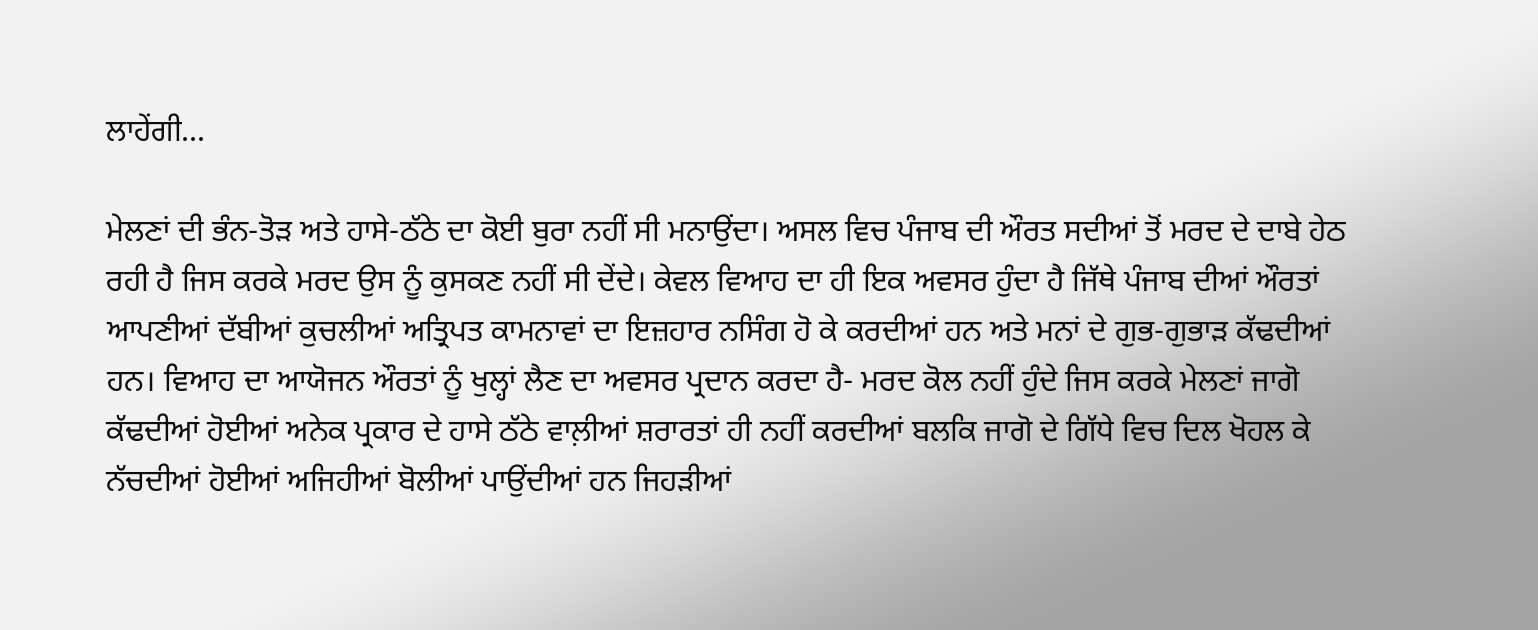ਲਾਹੇਂਗੀ...

ਮੇਲਣਾਂ ਦੀ ਭੰਨ-ਤੋੜ ਅਤੇ ਹਾਸੇ-ਠੱਠੇ ਦਾ ਕੋਈ ਬੁਰਾ ਨਹੀਂ ਸੀ ਮਨਾਉਂਦਾ। ਅਸਲ ਵਿਚ ਪੰਜਾਬ ਦੀ ਔਰਤ ਸਦੀਆਂ ਤੋਂ ਮਰਦ ਦੇ ਦਾਬੇ ਹੇਠ ਰਹੀ ਹੈ ਜਿਸ ਕਰਕੇ ਮਰਦ ਉਸ ਨੂੰ ਕੁਸਕਣ ਨਹੀਂ ਸੀ ਦੇਂਦੇ। ਕੇਵਲ ਵਿਆਹ ਦਾ ਹੀ ਇਕ ਅਵਸਰ ਹੁੰਦਾ ਹੈ ਜਿੱਥੇ ਪੰਜਾਬ ਦੀਆਂ ਔਰਤਾਂ ਆਪਣੀਆਂ ਦੱਬੀਆਂ ਕੁਚਲੀਆਂ ਅਤ੍ਰਿਪਤ ਕਾਮਨਾਵਾਂ ਦਾ ਇਜ਼ਹਾਰ ਨਸਿੰਗ ਹੋ ਕੇ ਕਰਦੀਆਂ ਹਨ ਅਤੇ ਮਨਾਂ ਦੇ ਗੁਭ-ਗੁਭਾੜ ਕੱਢਦੀਆਂ ਹਨ। ਵਿਆਹ ਦਾ ਆਯੋਜਨ ਔਰਤਾਂ ਨੂੰ ਖੁਲ੍ਹਾਂ ਲੈਣ ਦਾ ਅਵਸਰ ਪ੍ਰਦਾਨ ਕਰਦਾ ਹੈ- ਮਰਦ ਕੋਲ ਨਹੀਂ ਹੁੰਦੇ ਜਿਸ ਕਰਕੇ ਮੇਲਣਾਂ ਜਾਗੋ ਕੱਢਦੀਆਂ ਹੋਈਆਂ ਅਨੇਕ ਪ੍ਰਕਾਰ ਦੇ ਹਾਸੇ ਠੱਠੇ ਵਾਲ਼ੀਆਂ ਸ਼ਰਾਰਤਾਂ ਹੀ ਨਹੀਂ ਕਰਦੀਆਂ ਬਲਕਿ ਜਾਗੋ ਦੇ ਗਿੱਧੇ ਵਿਚ ਦਿਲ ਖੋਹਲ ਕੇ ਨੱਚਦੀਆਂ ਹੋਈਆਂ ਅਜਿਹੀਆਂ ਬੋਲੀਆਂ ਪਾਉਂਦੀਆਂ ਹਨ ਜਿਹੜੀਆਂ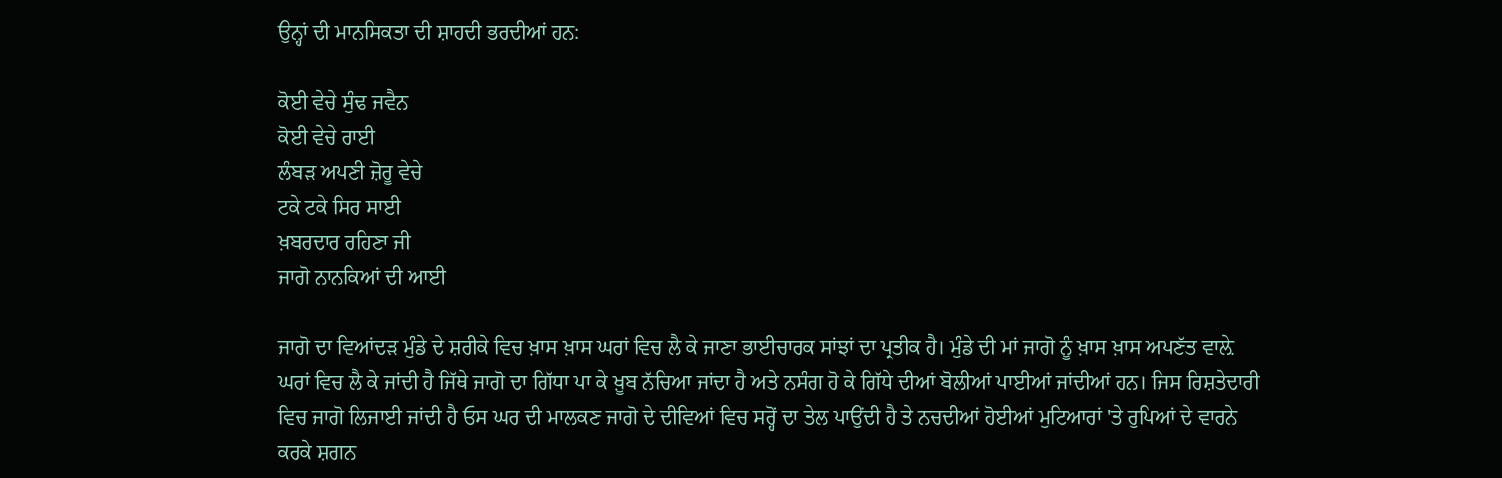ਉਨ੍ਹਾਂ ਦੀ ਮਾਨਸਿਕਤਾ ਦੀ ਸ਼ਾਹਦੀ ਭਰਦੀਆਂ ਹਨ:

ਕੋਈ ਵੇਚੇ ਸੁੰਢ ਜਵੈਨ
ਕੋਈ ਵੇਚੇ ਰਾਈ
ਲੰਬੜ ਅਪਣੀ ਜ਼ੋਰੂ ਵੇਚੇ
ਟਕੇ ਟਕੇ ਸਿਰ ਸਾਈ
ਖ਼ਬਰਦਾਰ ਰਹਿਣਾ ਜੀ
ਜਾਗੋ ਨਾਨਕਿਆਂ ਦੀ ਆਈ

ਜਾਗੋ ਦਾ ਵਿਆਂਦੜ ਮੁੰਡੇ ਦੇ ਸ਼ਰੀਕੇ ਵਿਚ ਖ਼ਾਸ ਖ਼ਾਸ ਘਰਾਂ ਵਿਚ ਲੈ ਕੇ ਜਾਣਾ ਭਾਈਚਾਰਕ ਸਾਂਝਾਂ ਦਾ ਪ੍ਰਤੀਕ ਹੈ। ਮੁੰਡੇ ਦੀ ਮਾਂ ਜਾਗੋ ਨੂੰ ਖ਼ਾਸ ਖ਼ਾਸ ਅਪਣੱਤ ਵਾਲ਼ੇ ਘਰਾਂ ਵਿਚ ਲੈ ਕੇ ਜਾਂਦੀ ਹੈ ਜਿੱਥੇ ਜਾਗੋ ਦਾ ਗਿੱਧਾ ਪਾ ਕੇ ਖ਼ੂਬ ਨੱਚਿਆ ਜਾਂਦਾ ਹੈ ਅਤੇ ਨਸੰਗ ਹੋ ਕੇ ਗਿੱਧੇ ਦੀਆਂ ਬੋਲੀਆਂ ਪਾਈਆਂ ਜਾਂਦੀਆਂ ਹਨ। ਜਿਸ ਰਿਸ਼ਤੇਦਾਰੀ ਵਿਚ ਜਾਗੋ ਲਿਜਾਈ ਜਾਂਦੀ ਹੈ ਓਸ ਘਰ ਦੀ ਮਾਲਕਣ ਜਾਗੋ ਦੇ ਦੀਵਿਆਂ ਵਿਚ ਸਰ੍ਹੋਂ ਦਾ ਤੇਲ ਪਾਉਂਦੀ ਹੈ ਤੇ ਨਚਦੀਆਂ ਹੋਈਆਂ ਮੁਟਿਆਰਾਂ 'ਤੇ ਰੁਪਿਆਂ ਦੇ ਵਾਰਨੇ ਕਰਕੇ ਸ਼ਗਨ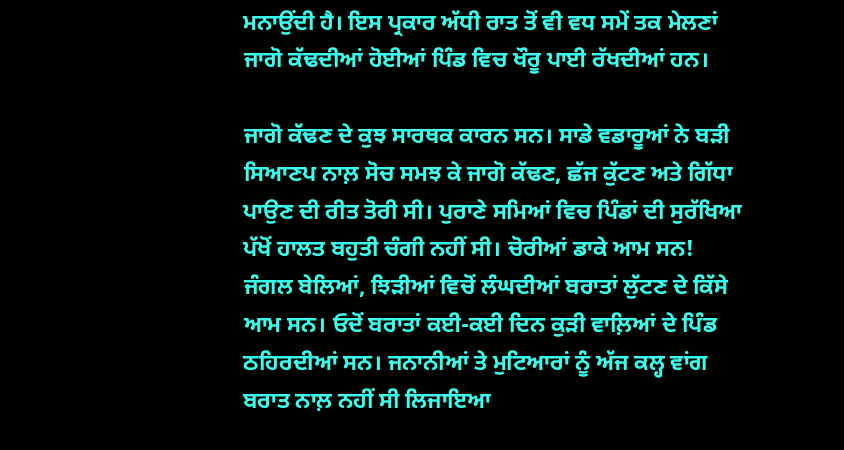ਮਨਾਉਂਦੀ ਹੈ। ਇਸ ਪ੍ਰਕਾਰ ਅੱਧੀ ਰਾਤ ਤੋਂ ਵੀ ਵਧ ਸਮੇਂ ਤਕ ਮੇਲਣਾਂ ਜਾਗੋ ਕੱਢਦੀਆਂ ਹੋਈਆਂ ਪਿੰਡ ਵਿਚ ਖੌਰੂ ਪਾਈ ਰੱਖਦੀਆਂ ਹਨ।

ਜਾਗੋ ਕੱਢਣ ਦੇ ਕੁਝ ਸਾਰਥਕ ਕਾਰਨ ਸਨ। ਸਾਡੇ ਵਡਾਰੂਆਂ ਨੇ ਬੜੀ ਸਿਆਣਪ ਨਾਲ਼ ਸੋਚ ਸਮਝ ਕੇ ਜਾਗੋ ਕੱਢਣ, ਛੱਜ ਕੁੱਟਣ ਅਤੇ ਗਿੱਧਾ ਪਾਉਣ ਦੀ ਰੀਤ ਤੋਰੀ ਸੀ। ਪੁਰਾਣੇ ਸਮਿਆਂ ਵਿਚ ਪਿੰਡਾਂ ਦੀ ਸੁਰੱਖਿਆ ਪੱਖੋਂ ਹਾਲਤ ਬਹੁਤੀ ਚੰਗੀ ਨਹੀਂ ਸੀ। ਚੋਰੀਆਂ ਡਾਕੇ ਆਮ ਸਨ! ਜੰਗਲ ਬੇਲਿਆਂ, ਝਿੜੀਆਂ ਵਿਚੋਂ ਲੰਘਦੀਆਂ ਬਰਾਤਾਂ ਲੁੱਟਣ ਦੇ ਕਿੱਸੇ ਆਮ ਸਨ। ਓਦੋਂ ਬਰਾਤਾਂ ਕਈ-ਕਈ ਦਿਨ ਕੁੜੀ ਵਾਲ਼ਿਆਂ ਦੇ ਪਿੰਡ ਠਹਿਰਦੀਆਂ ਸਨ। ਜਨਾਨੀਆਂ ਤੇ ਮੁਟਿਆਰਾਂ ਨੂੰ ਅੱਜ ਕਲ੍ਹ ਵਾਂਗ ਬਰਾਤ ਨਾਲ਼ ਨਹੀਂ ਸੀ ਲਿਜਾਇਆ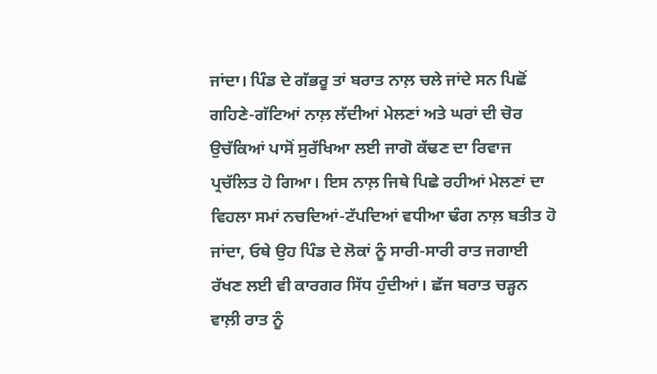ਜਾਂਦਾ। ਪਿੰਡ ਦੇ ਗੱਭਰੂ ਤਾਂ ਬਰਾਤ ਨਾਲ਼ ਚਲੇ ਜਾਂਦੇ ਸਨ ਪਿਛੋਂ ਗਹਿਣੇ-ਗੱਟਿਆਂ ਨਾਲ਼ ਲੱਦੀਆਂ ਮੇਲਣਾਂ ਅਤੇ ਘਰਾਂ ਦੀ ਚੋਰ ਉਚੱਕਿਆਂ ਪਾਸੋਂ ਸੁਰੱਖਿਆ ਲਈ ਜਾਗੋ ਕੱਢਣ ਦਾ ਰਿਵਾਜ ਪ੍ਰਚੱਲਿਤ ਹੋ ਗਿਆ। ਇਸ ਨਾਲ਼ ਜਿਥੇ ਪਿਛੇ ਰਹੀਆਂ ਮੇਲਣਾਂ ਦਾ ਵਿਹਲਾ ਸਮਾਂ ਨਚਦਿਆਂ-ਟੱਪਦਿਆਂ ਵਧੀਆ ਢੰਗ ਨਾਲ਼ ਬਤੀਤ ਹੋ ਜਾਂਦਾ, ਓਥੇ ਉਹ ਪਿੰਡ ਦੇ ਲੋਕਾਂ ਨੂੰ ਸਾਰੀ-ਸਾਰੀ ਰਾਤ ਜਗਾਈ ਰੱਖਣ ਲਈ ਵੀ ਕਾਰਗਰ ਸਿੱਧ ਹੁੰਦੀਆਂ। ਛੱਜ ਬਰਾਤ ਚੜ੍ਹਨ ਵਾਲ਼ੀ ਰਾਤ ਨੂੰ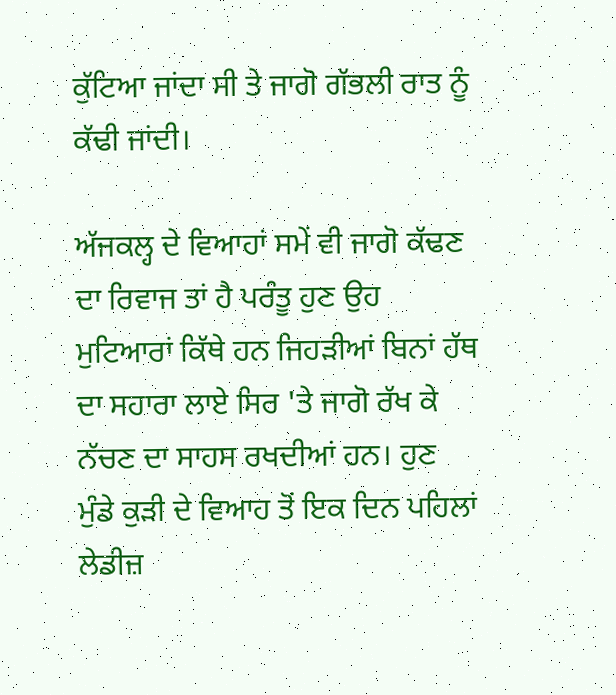ਕੁੱਟਿਆ ਜਾਂਦਾ ਸੀ ਤੇ ਜਾਗੋ ਗੱਭਲੀ ਰਾਤ ਨੂੰ ਕੱਢੀ ਜਾਂਦੀ।

ਅੱਜਕਲ੍ਹ ਦੇ ਵਿਆਹਾਂ ਸਮੇਂ ਵੀ ਜਾਗੋ ਕੱਢਣ ਦਾ ਰਿਵਾਜ ਤਾਂ ਹੈ ਪਰੰਤੂ ਹੁਣ ਉਹ ਮੁਟਿਆਰਾਂ ਕਿੱਥੇ ਹਨ ਜਿਹੜੀਆਂ ਬਿਨਾਂ ਹੱਥ ਦਾ ਸਹਾਰਾ ਲਾਏ ਸਿਰ 'ਤੇ ਜਾਗੋ ਰੱਖ ਕੇ ਨੱਚਣ ਦਾ ਸਾਹਸ ਰਖਦੀਆਂ ਹਨ। ਹੁਣ ਮੁੰਡੇ ਕੁੜੀ ਦੇ ਵਿਆਹ ਤੋਂ ਇਕ ਦਿਨ ਪਹਿਲਾਂ ਲੇਡੀਜ਼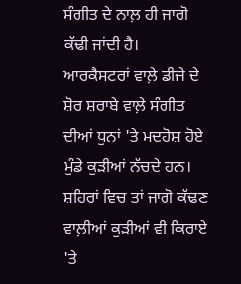ਸੰਗੀਤ ਦੇ ਨਾਲ਼ ਹੀ ਜਾਗੋ ਕੱਢੀ ਜਾਂਦੀ ਹੈ। ਆਰਕੈਸਟਰਾਂ ਵਾਲ਼ੇ ਡੀਜੇ ਦੇ ਸ਼ੋਰ ਸ਼ਰਾਬੇ ਵਾਲ਼ੇ ਸੰਗੀਤ ਦੀਆਂ ਧੁਨਾਂ 'ਤੇ ਮਦਹੋਸ਼ ਹੋਏ ਮੁੰਡੇ ਕੁੜੀਆਂ ਨੱਚਦੇ ਹਨ। ਸ਼ਹਿਰਾਂ ਵਿਚ ਤਾਂ ਜਾਗੋ ਕੱਢਣ ਵਾਲ਼ੀਆਂ ਕੁੜੀਆਂ ਵੀ ਕਿਰਾਏ 'ਤੇ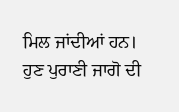ਮਿਲ ਜਾਂਦੀਆਂ ਹਨ। ਹੁਣ ਪੁਰਾਣੀ ਜਾਗੋ ਦੀ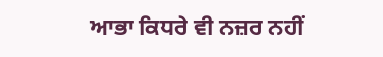ਆਭਾ ਕਿਧਰੇ ਵੀ ਨਜ਼ਰ ਨਹੀਂ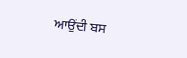ਆਉਂਦੀ ਬਸ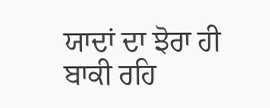ਯਾਦਾਂ ਦਾ ਝੋਰਾ ਹੀ ਬਾਕੀ ਰਹਿ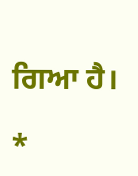ਗਿਆ ਹੈ।

*